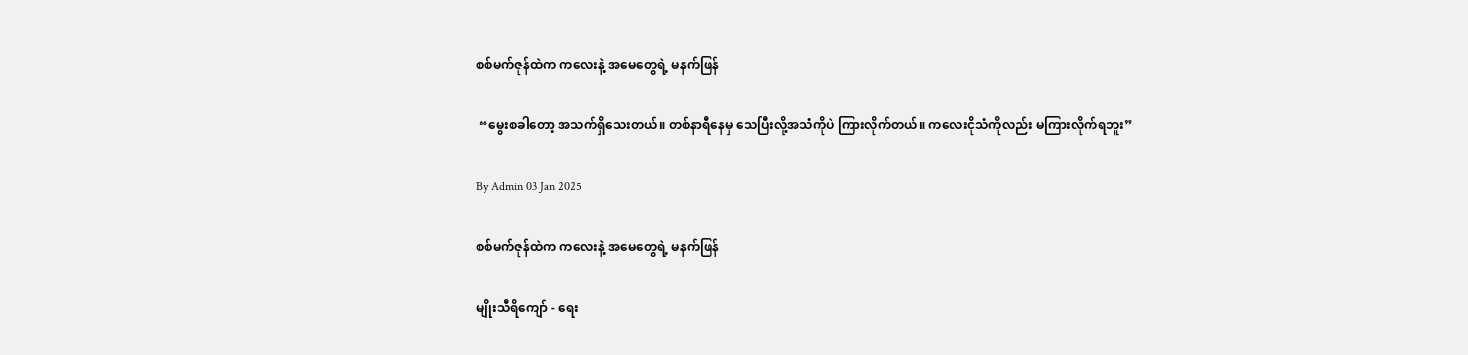စစ်မက်ဇုန်ထဲက ကလေးနဲ့ အမေတွေရဲ့ မနက်ဖြန်

 “မွေးစခါတော့ အသက်ရှိသေးတယ်။ တစ်နာရီနေမှ သေပြီးလို့အသံကိုပဲ ကြားလိုက်တယ်။ ကလေးငိုသံကိုလည်း မကြားလိုက်ရဘူး‌”

By Admin 03 Jan 2025

စစ်မက်ဇုန်ထဲက ကလေးနဲ့ အမေတွေရဲ့ မနက်ဖြန်

မျိုးသီရိကျော် - ရေး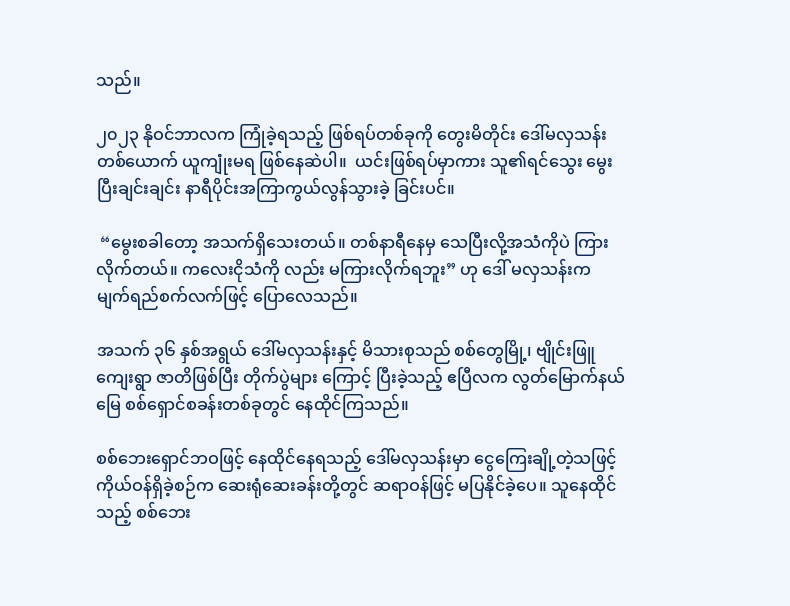သည်။

၂၀၂၃ နိုဝင်ဘာလက ကြုံခဲ့ရသည့် ဖြစ်ရပ်တစ်ခုကို တွေးမိတိုင်း ဒေါ်မလှသန်း တစ်ယောက် ယူကျုံးမရ ဖြစ်နေဆဲပါ။  ယင်းဖြစ်ရပ်မှာကား သူ၏ရင်သွေး မွေးပြီးချင်းချင်း နာရီပိုင်းအကြာကွယ်လွန်သွားခဲ့ ခြင်းပင်။

 “မွေးစခါတော့ အသက်ရှိသေးတယ်။ တစ်နာရီနေမှ သေပြီးလို့အသံကိုပဲ ကြားလိုက်တယ်။ ကလေးငိုသံကို လည်း မကြားလိုက်ရဘူး‌” ဟု ဒေါ် မလှသန်းက မျက်ရည်စက်လက်ဖြင့် ပြောလေသည်။

အသက် ၃၆ နှစ်အရွယ် ဒေါ်မလှသန်းနှင့် မိသားစုသည် စစ်တွေမြို့၊ ဗျိုင်းဖြူကျေးရွာ ဇာတိဖြစ်ပြီး တိုက်ပွဲများ ကြောင့် ပြီးခဲ့သည့် ဧပြီလက လွတ်မြောက်နယ်မြေ စစ်ရှောင်စခန်းတစ်ခုတွင် နေထိုင်ကြသည်။

စစ်ဘေးရှောင်ဘဝဖြင့် နေထိုင်နေရသည့် ဒေါ်မလှသန်းမှာ ငွေကြေးချို့တဲ့သဖြင့် ကိုယ်ဝန်ရှိခဲ့စဉ်က ဆေးရုံဆေးခန်းတို့တွင် ဆရာဝန်ဖြင့် မပြနိုင်ခဲ့ပေ။ သူနေထိုင်သည့် စစ်ဘေး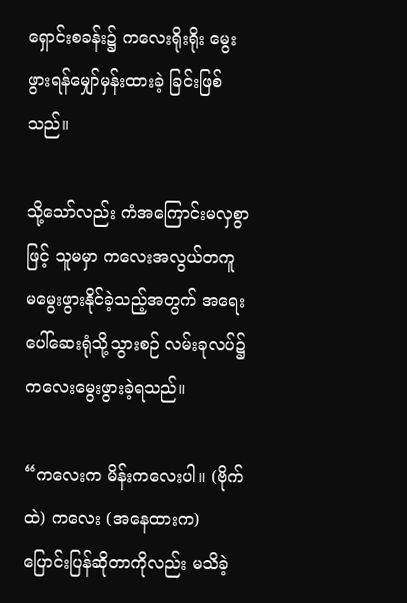ရှောင်းစခန်း၌ ကလေးရိုးရိုး မွေးဖွားရန်မျှော်မှန်းထားခဲ့ ခြင်းဖြစ်သည်။

သို့သော်လည်း ကံအကြောင်းမလှစွာဖြင့် သူမမှာ ကလေးအလွယ်တကူ မမွေးဖွားနိုင်ခဲ့သည့်အတွက် အရေးပေါ်ဆေးရုံသို့သွားစဉ် လမ်းခုလပ်၌ ကလေးမွေးဖွားခဲ့ရသည်။

“ကလေးက မိန်းကလေးပါ။ (ဗိုက်ထဲ) ကလေး (အနေထားက) ပြောင်းပြန်ဆိုတာကိုလည်း မသိခဲ့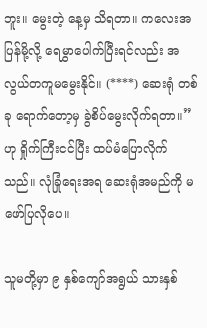ဘူး။ မွေးတဲ့ နေ့မှ သိရတာ။ ကလေးအပြန်မို့လို့ ရေမွှာပေါက်ပြီးရင်လည်း အလွယ်တကူမမွေးနိုင်။ (****) ဆေးရုံ တစ်ခု ရောက်တော့မှ ခွဲစိပ်မွေးလိုက်ရတာ။” ဟု ရှိုက်ကြီးငင်ပြီး ထပ်မံပြောလိုက်သည်။ လုံခြုံရေးအရ ဆေးရုံအမည်ကို မဖော်ပြလိုပေ။

သူမတို့မှာ ၉ နှစ်ကျော်အရွယ် သားနှစ်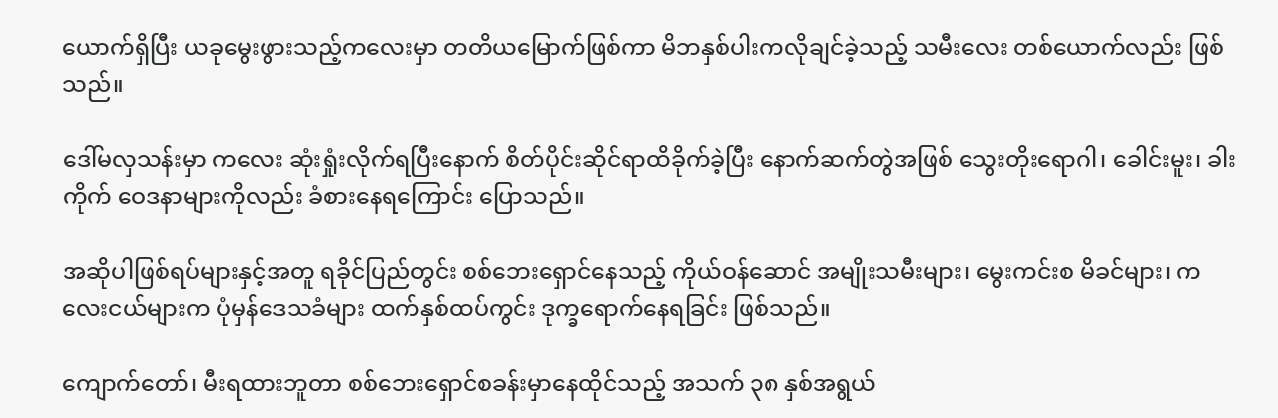ယောက်ရှိပြီး ယခုမွေးဖွားသည့်ကလေးမှာ တတိယမြောက်ဖြစ်ကာ မိဘနှစ်ပါးကလိုချင်ခဲ့သည့် သမီးလေး တစ်ယောက်လည်း ဖြစ်သည်။

ဒေါ်မလှသန်းမှာ ကလေး ဆုံးရှုံးလိုက်ရပြီးနောက် စိတ်ပိုင်းဆိုင်ရာထိခိုက်ခဲ့ပြီး နောက်ဆက်တွဲအဖြစ် သွေးတိုးရောဂါ၊ ခေါင်းမူး၊ ခါးကိုက် ဝေဒနာများကိုလည်း ခံစားနေရကြောင်း ပြောသည်။

အဆိုပါဖြစ်ရပ်များနှင့်အတူ ရခိုင်ပြည်တွင်း စစ်ဘေးရှောင်နေသည့် ကိုယ်ဝန်ဆောင် အမျိုးသမီးများ၊ မွေးကင်းစ မိခင်များ၊ ကလေးငယ်များက ပုံမှန်ဒေသခံများ ထက်နှစ်ထပ်ကွင်း ဒုက္ခရောက်နေရခြင်း ဖြစ်သည်။

ကျောက်တော်၊ မီးရထားဘူတာ စစ်ဘေးရှောင်စခန်းမှာနေထိုင်သည့် အသက် ၃၈ နှစ်အရွယ်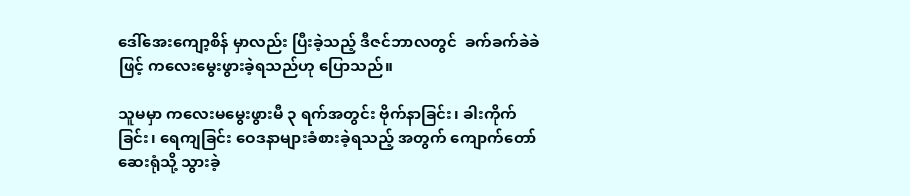ဒေါ်အေးကျော့စိန် မှာလည်း ပြီးခဲ့သည့် ဒီဇင်ဘာလတွင်  ခက်ခက်ခဲခဲဖြင့် ကလေးမွေးဖွားခဲ့ရသည်ဟု ပြောသည်။

သူမမှာ ကလေးမမွေးဖွားမီ ၃ ရက်အတွင်း ဗိုက်နာခြင်း၊ ခါးကိုက်ခြင်း၊ ရေကျခြင်း ဝေဒနာများခံစားခဲ့ရသည့် အတွက် ကျောက်တော်ဆေးရုံသို့ သွားခဲ့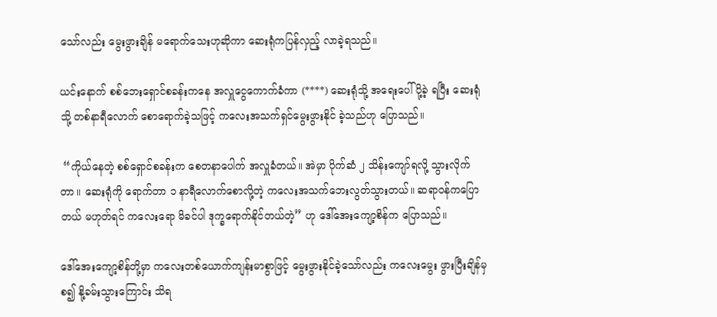သော်လည်း မွေးဖွားချိန် မရောက်သေးဟုဆိုကာ ဆေးရုံကပြန်လှည့် လာခဲ့ရသည်။

ယင်းနောက် စစ်ဘေးရှောင်စခန်းကနေ အလှူငွေကောက်ခံကာ (****) ဆေးရုံသို့ အရေးပေါ် ပို့ခဲ့ ရပြီး ဆေးရုံသို့ တစ်နာရီလောက် စောရောက်ခဲ့သဖြင့် ကလေးအသက်ရှင်မွေးဖွားနိုင် ခဲ့သည်ဟု ပြောသည်။

 “ကိုယ်နေတဲ့ စစ်ရှောင်စခန်းက စေတနာပေါက် အလှူခံတယ်။ အဲမှာ ပိုက်ဆံ ၂ သိန်းကျော်ရလို့ သွားလိုက်တာ။ ဆေးရုံကို ရောက်တာ ၁ နာရီလောက်စောလို့တဲ့ ကလေးအသက်ဘေးလွတ်သွားတယ်။ ဆရာဝန်ကပြောတယ် မဟုတ်ရင် ကလေးရော မိခင်ပါ ဒုက္ခရောက်နိုင်တယ်တဲ့” ဟု ဒေါ်အေးကျော့စိန်က ပြောသည်။

ဒေါ်အေးကျော့စိန်တို့မှာ ကလေးတစ်ယောက်ကျန်းမာစွာဖြင့် မွေးဖွားနိုင်ခဲ့သော်လည်း ကလေးမွေး ဖွားပြီးချိန်မှစ၍ နို့ခမ်းသွားကြောင်း သိရ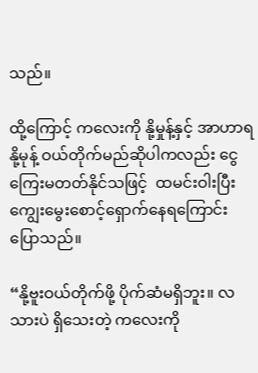သည်။

ထို့ကြောင့် ကလေးကို နို့မှုန့်နှင့် အာဟာရနို့မုန့် ဝယ်တိုက်မည်ဆိုပါကလည်း ငွေကြေးမတတ်နိုင်သဖြင့်  ထမင်းဝါးပြီး ကျွေးမွေးစောင့်ရှောက်နေရကြောင်း ပြောသည်။

“နို့ဗူးဝယ်တိုက်ဖို့ ပိုက်ဆံမရှိဘူး။ လသားပဲ ရှိသေးတဲ့ ကလေးကို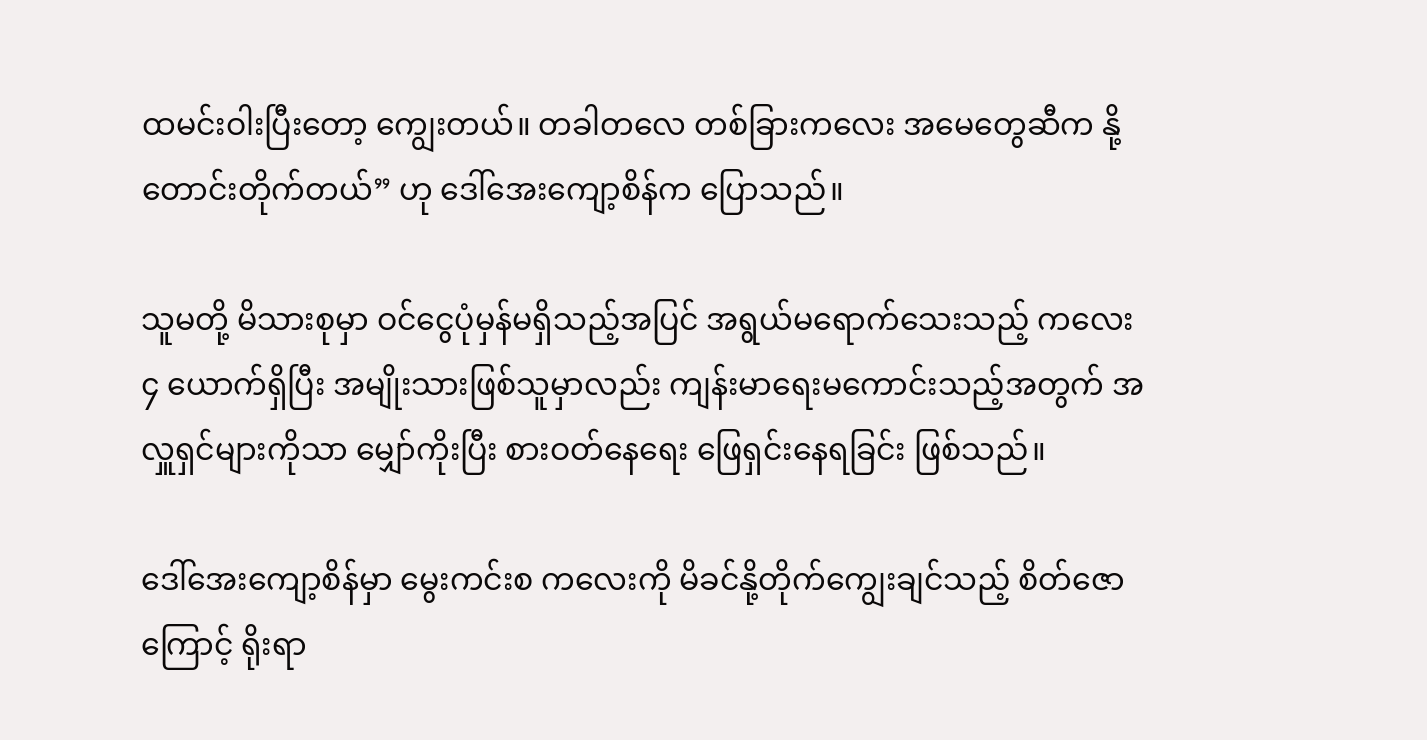ထမင်းဝါးပြီးတော့ ကျွေးတယ်။ တခါတလေ တစ်ခြားကလေး အမေတွေဆီက နို့တောင်းတိုက်တယ်” ဟု ဒေါ်အေးကျော့စိန်က ပြောသည်။

သူမတို့ မိသားစုမှာ ဝင်ငွေပုံမှန်မရှိသည့်အပြင် အရွယ်မရောက်သေးသည့် ကလေး ၄ ယောက်ရှိပြီး အမျိုးသားဖြစ်သူမှာလည်း ကျန်းမာရေးမကောင်းသည့်အတွက် အလှူရှင်များကိုသာ မျှော်ကိုးပြီး စားဝတ်နေရေး ဖြေရှင်းနေရခြင်း ဖြစ်သည်။

ဒေါ်အေးကျော့စိန်မှာ မွေးကင်းစ ကလေးကို မိခင်နို့တိုက်ကျွေးချင်သည့် စိတ်ဇောကြောင့် ရိုးရာ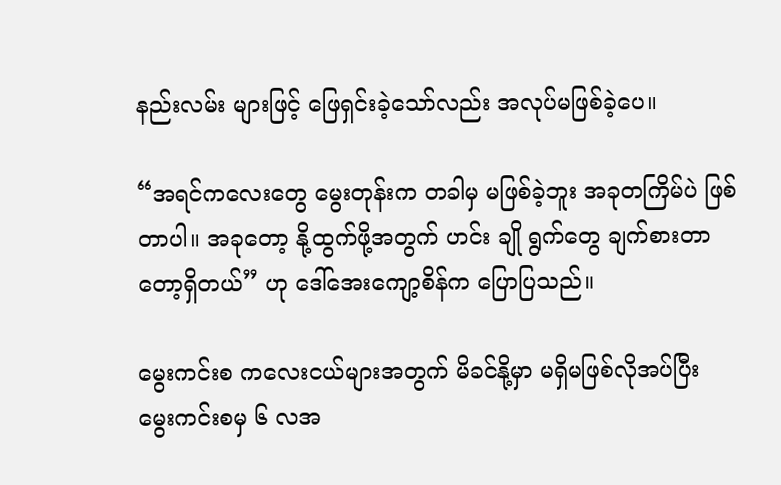နည်းလမ်း များဖြင့် ဖြေရှင်းခဲ့သော်လည်း အလုပ်မဖြစ်ခဲ့ပေ။

“အရင်ကလေးတွေ မွေးတုန်းက တခါမှ မဖြစ်ခဲ့ဘူး အခုတကြိမ်ပဲ ဖြစ်တာပါ။ အခုတော့ နို့ထွက်ဖို့အတွက် ဟင်း ချို ရွက်တွေ ချက်စားတာတော့ရှိတယ်” ဟု ဒေါ်အေးကျော့စိန်က ပြောပြသည်။

မွေးကင်းစ ကလေးငယ်များအတွက် မိခင်နို့မှာ မရှိမဖြစ်လိုအပ်ပြီး မွေးကင်းစမှ ၆ လအ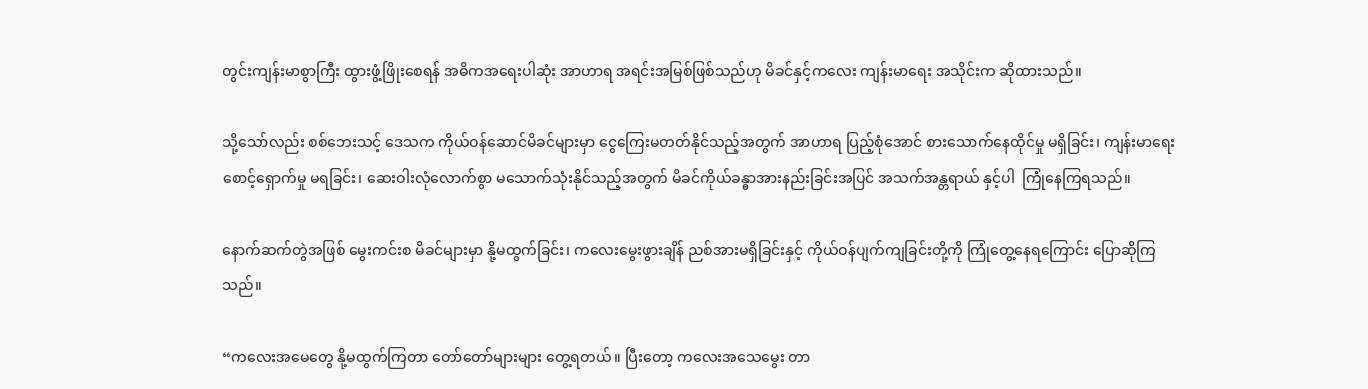တွင်းကျန်းမာစွာကြီး ထွားဖွံ့ဖြိုးစေရန် အဓိကအရေးပါဆုံး အာဟာရ အရင်းအမြစ်ဖြစ်သည်ဟု မိခင်နှင့်ကလေး ကျန်းမာရေး အသိုင်းက ဆိုထားသည်။

သို့သော်လည်း စစ်ဘေးသင့် ဒေသက ကိုယ်ဝန်ဆောင်မိခင်များမှာ ငွေကြေးမတတ်နိုင်သည့်အတွက် အာဟာရ ပြည့်စုံအောင် စားသောက်နေထိုင်မှု မရှိခြင်း၊ ကျန်းမာရေး စောင့်ရှောက်မှု မရခြင်း၊ ဆေးဝါးလုံလောက်စွာ မသောက်သုံးနိုင်သည့်အတွက် မိခင်ကိုယ်ခန္ဓာအားနည်းခြင်းအပြင် အသက်အန္တရာယ် နှင့်ပါ  ကြုံနေကြရသည်။

နောက်ဆက်တွဲအဖြစ် မွေးကင်းစ မိခင်များမှာ နို့မထွက်ခြင်း၊ ကလေးမွေးဖွားချိန် ညစ်အားမရှိခြင်းနှင့် ကိုယ်ဝန်ပျက်ကျခြင်းတို့ကို ကြုံတွေ့နေရကြောင်း ပြောဆိုကြသည်။

“ကလေးအမေတွေ နို့မထွက်ကြတာ တော်တော်များများ တွေ့ရတယ်။ ပြီးတော့ ကလေးအသေမွေး တာ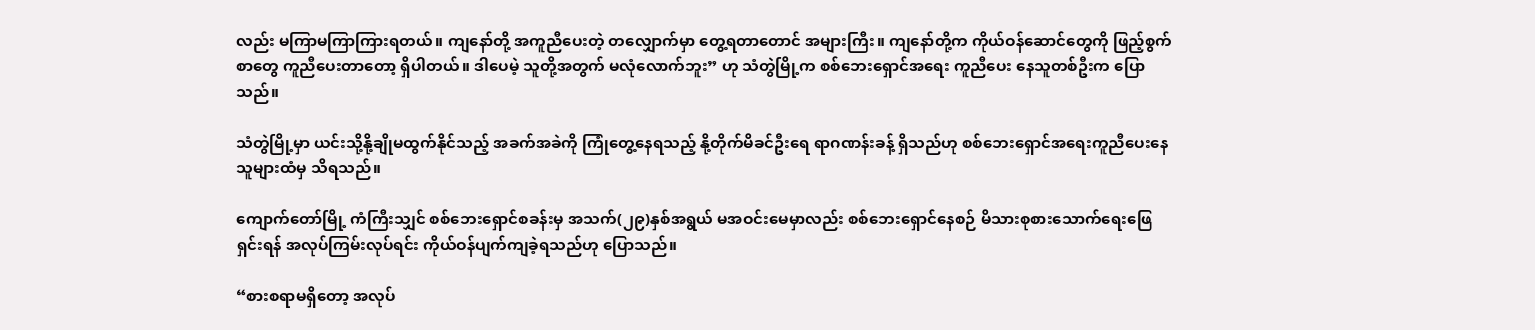လည်း မကြာမကြာကြားရတယ်။ ကျနော်တို့ အကူညီပေးတဲ့ တလျှောက်မှာ တွေ့ရတာတောင် အများကြီး။ ကျနော်တို့က ကိုယ်ဝန်ဆောင်တွေကို ဖြည့်စွက်စာတွေ ကူညီပေးတာတော့ ရှိပါတယ်။ ဒါပေမဲ့ သူတို့အတွက် မလုံလောက်ဘူး” ဟု သံတွဲမြို့က စစ်ဘေးရှောင်အရေး ကူညီပေး နေသူတစ်ဦးက ပြောသည်။

သံတွဲမြို့မှာ ယင်းသို့နို့ချိုမထွက်နိုင်သည့် အခက်အခဲကို ကြုံတွေ့နေရသည့် နို့တိုက်မိခင်ဦးရေ ရာဂဏန်းခန့် ရှိသည်ဟု စစ်ဘေးရှောင်အရေးကူညီပေးနေသူများထံမှ သိရသည်။

ကျောက်တော်မြို့ ကံကြီးသျှင် စစ်ဘေးရှောင်စခန်းမှ အသက်(၂၉)နှစ်အရွယ် မအဝင်းမေမှာလည်း စစ်ဘေးရှောင်နေစဉ် မိသားစုစားသောက်ရေးဖြေရှင်းရန် အလုပ်ကြမ်းလုပ်ရင်း ကိုယ်ဝန်ပျက်ကျခဲ့ရသည်ဟု ပြောသည်။

“စားစရာမရှိတော့ အလုပ်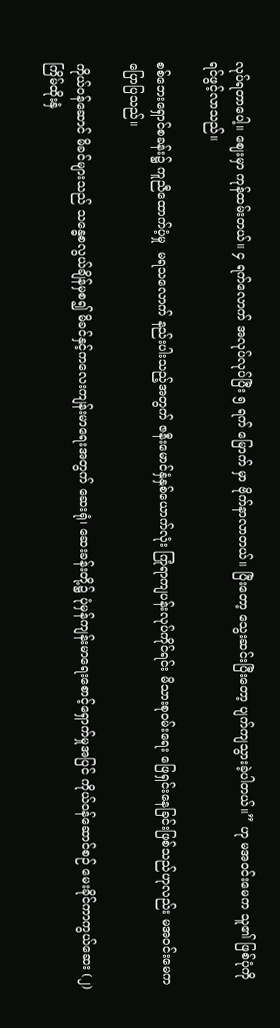လုပ်ရတာပေါ့။ ဈေးမှာ ကုန်ထမ်းတယ်။ ၄ ရက်လောက် အလုပ်လုပ်ပြီး ၅ ရက် မြောက် မှာ ဗိုက်နာလာတယ်။ ပြီးတော့ သွေးဆင်းပြီးတော့ ပျက်ကျသွားခဲ့ပါတယ်။” ဟု မအဝင်းမေက သူ၏ ဖြစ်ပုံကို ရင်ဖွင့်လာသည်။

စစ်ဘေးရှောင်စခန်း၌ ကူညီထောက်ပံ့မှု  မရသလောက် နည်းပါးသည့်အတွက် ဇနီးမောင်နှံနှစ်ယောက်လုံး ကြုံရာကျပန်းလုပ်ကိုင်ရင်း မိသားစုဝမ်းရေး ဖြေရှင်းနေခြင်းဖြစ်သည်ဟုလည်း မအဝင်းမေက ပြောပြသည်။

ကိုယ်ဝန်ဆောင် မိခင်များသည် သန္ဓေစလွယ်ချိန်မှစ၍ မိခင်နှင့်ကလေးကျန်းမာရေးအတွက် ဆေးရုံ၊ ဆေးခန်းတို့၌ ပုံမှန်ကျန်းမာရေးစောင့်ရှောက်မှုအပြင် ကိုယ်ဝန်ဆောင်စဉ် မေးခိုင်ကာကွယ်ဆေး (၂) ကြိမ်ထိုးနှံ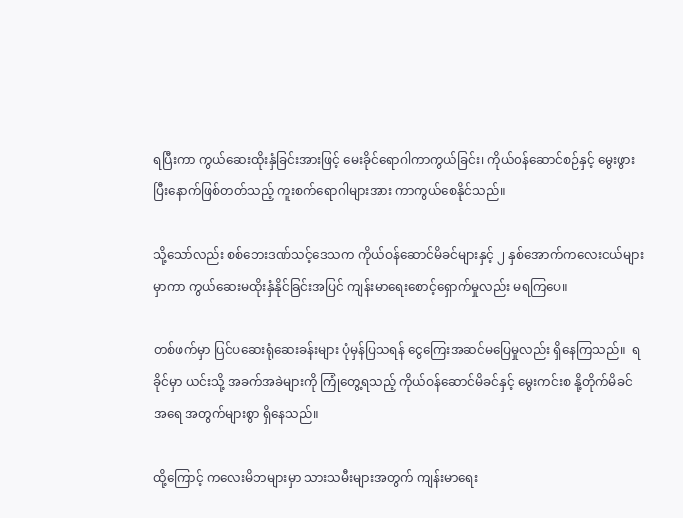ရပြီးကာ ကွယ်ဆေးထိုးနှံခြင်းအားဖြင့် မေးခိုင်ရောဂါကာကွယ်ခြင်း၊ ကိုယ်၀န်ဆောင်စဉ်နှင့် မွေးဖွားပြီးနောက်ဖြစ်တတ်သည့် ကူးစက်ရောဂါများအား ကာကွယ်စေနိုင်သည်။

သို့သော်လည်း စစ်ဘေးဒဏ်သင့်ဒေသက ကိုယ်ဝန်ဆောင်မိခင်များနှင့် ၂ နှစ်အောက်ကလေးငယ်များမှာကာ ကွယ်ဆေးမထိုးနှံနိုင်ခြင်းအပြင် ကျန်းမာရေးစောင့်ရှောက်မှုလည်း မရကြပေ။

တစ်ဖက်မှာ ပြင်ပဆေးရုံဆေးခန်းများ ပုံမှန်ပြသရန် ငွေကြေးအဆင်မပြေမှုလည်း ရှိနေကြသည်။  ရခိုင်မှာ ယင်းသို့ အခက်အခဲများကို ကြုံတွေ့ရသည့် ကိုယ်ဝန်ဆောင်မိခင်နှင့် မွေးကင်းစ နို့တိုက်မိခင် အရေ အတွက်များစွာ ရှိနေသည်။

ထို့ကြောင့် ကလေးမိဘများမှာ သားသမီးများအတွက် ကျန်းမာရေး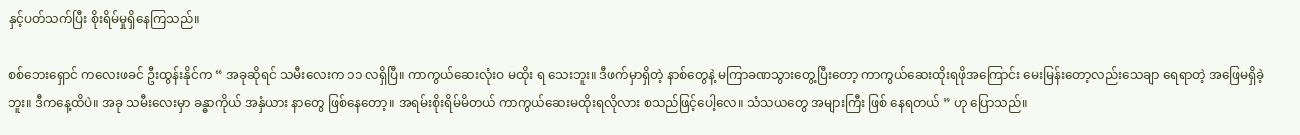နှင့်ပတ်သက်ပြီး စိုးရိမ်မှုရှိနေကြသည်။

စစ်ဘေးရှောင် ကလေးဖခင် ဦးထွန်းနိုင်က “ အခုဆိုရင် သမီးလေးက ၁၁ လရှိပြီ။ ကာကွယ်ဆေးလုံးဝ မထိုး ရ သေးဘူး။ ဒီဖက်မှာရှိတဲ့ နာစ်တွေနဲ့ မကြာခဏသွားတွေ့ပြီးတော့ ကာကွယ်ဆေးထိုးရဖိုအကြောင်း မေးမြန်းတော့လည်းသေချာ ရေရာတဲ့ အဖြေမရှိခဲ့ဘူး။ ဒီကနေ့ထိပဲ။ အခု သမီးလေးမှာ ခန္ဓာကိုယ် အနှံယား နာတွေ ဖြစ်နေတော့။ အရမ်းစိုးရိမ်မိတယ် ကာကွယ်ဆေးမထိုးရလိုလား စသည်ဖြင့်ပေါ့လေ။ သံသယတွေ အများကြီး ဖြစ် နေရတယ် ” ဟု ပြောသည်။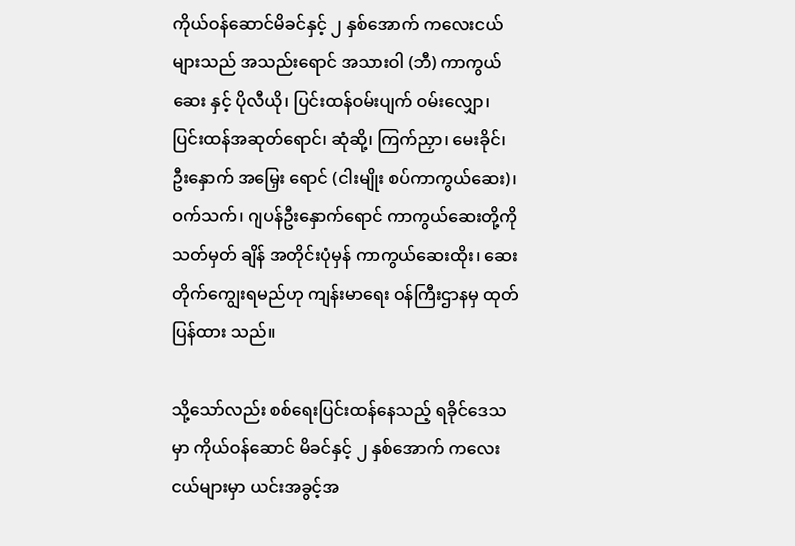ကိုယ်ဝန်ဆောင်မိခင်နှင့် ၂ နှစ်အောက် ကလေးငယ်များသည် အသည်းရောင် အသားဝါ (ဘီ) ကာကွယ်ဆေး နှင့် ပိုလီယို၊ ပြင်းထန်ဝမ်းပျက် ဝမ်းလျှော၊ ပြင်းထန်အဆုတ်ရောင်၊ ဆုံဆို့၊ ကြက်ညှာ၊ မေးခိုင်၊ ဦးနှောက် အမြှေး ရောင် (ငါးမျိုး စပ်ကာကွယ်ဆေး)၊ ဝက်သက်၊ ဂျပန်ဦးနှောက်ရောင် ကာကွယ်ဆေးတို့ကို သတ်မှတ် ချိန် အတိုင်းပုံမှန် ကာကွယ်ဆေးထိုး၊ ဆေးတိုက်ကျွေးရမည်ဟု ကျန်းမာရေး ဝန်ကြီးဌာနမှ ထုတ်ပြန်ထား သည်။

သို့သော်လည်း စစ်ရေးပြင်းထန်နေသည့် ရခိုင်ဒေသမှာ ကိုယ်ဝန်ဆောင် မိခင်နှင့် ၂ နှစ်အောက် ကလေးငယ်များမှာ ယင်းအခွင့်အ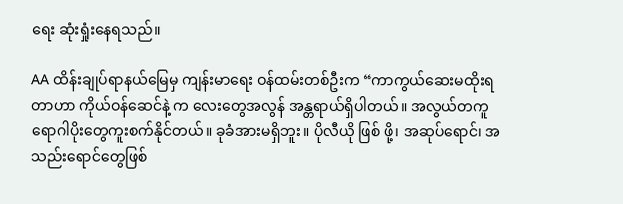ရေး ဆုံးရှုံးနေရသည်။

AA ထိန်းချုပ်ရာနယ်မြေမှ ကျန်းမာရေး ဝန်ထမ်းတစ်ဦးက “ကာကွယ်ဆေးမထိုးရတာဟာ ကိုယ်ဝန်ဆေင်နဲ့ က လေးတွေအလွန် အန္တရာယ်ရှိပါတယ်။ အလွယ်တကူ ရောဂါပိုးတွေကူးစက်နိုင်တယ်။ ခုခံအားမရှိဘူး။ ပိုလီယို ဖြစ် ဖို့၊ အဆုပ်ရောင်၊ အသည်းရောင်တွေဖြစ်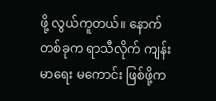ဖို့ လွယ်ကူတယ်။ နောက်တစ်ခုက ရာသီလိုက် ကျန်းမာရေး မကောင်း ဖြစ်ဖို့က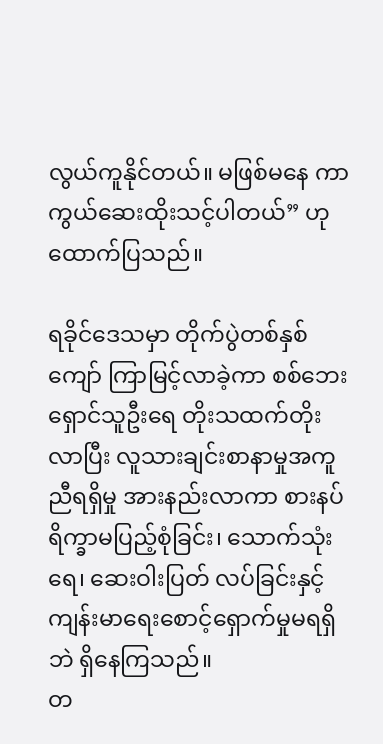လွယ်ကူနိုင်တယ်။ မဖြစ်မနေ ကာကွယ်ဆေးထိုးသင့်ပါတယ်” ဟု ထောက်ပြသည်။

ရခိုင်ဒေသမှာ တိုက်ပွဲတစ်နှစ်ကျော် ကြာမြင့်လာခဲ့ကာ စစ်ဘေးရှောင်သူဦးရေ တိုးသထက်တိုးလာပြီး လူသားချင်းစာနာမှုအကူညီရရှိမှု အားနည်းလာကာ စားနပ်ရိက္ခာမပြည့်စုံခြင်း၊ သောက်သုံးရေ၊ ဆေးဝါးပြတ် လပ်ခြင်းနှင့် ကျန်းမာရေးစောင့်ရှောက်မှုမရရှိဘဲ ရှိနေကြသည်။
တ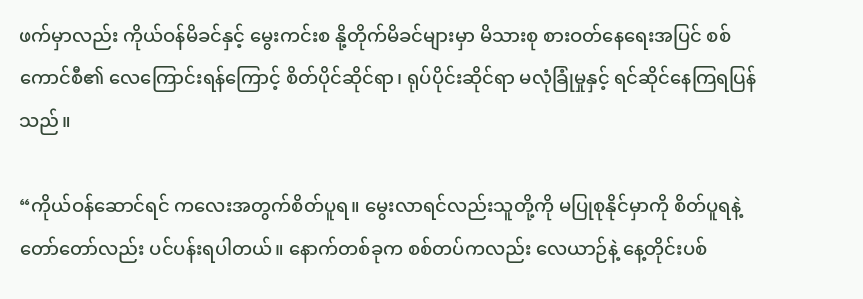ဖက်မှာလည်း ကိုယ်ဝန်မိခင်နှင့် မွေးကင်းစ နို့တိုက်မိခင်များမှာ မိသားစု စားဝတ်နေရေးအပြင် စစ်ကောင်စီ၏ လေကြောင်းရန်ကြောင့် စိတ်ပိုင်ဆိုင်ရာ၊ ရုပ်ပိုင်းဆိုင်ရာ မလုံခြုံမှုနှင့် ရင်ဆိုင်နေကြရပြန် သည်။

“ကိုယ်ဝန်ဆောင်ရင် ကလေးအတွက်စိတ်ပူရ။ မွေးလာရင်လည်းသူတို့ကို မပြုစုနိုင်မှာကို စိတ်ပူရနဲ့ တော်တော်လည်း ပင်ပန်းရပါတယ်။ နောက်တစ်ခုက စစ်တပ်ကလည်း လေယာဉ်နဲ့ နေ့တိုင်းပစ်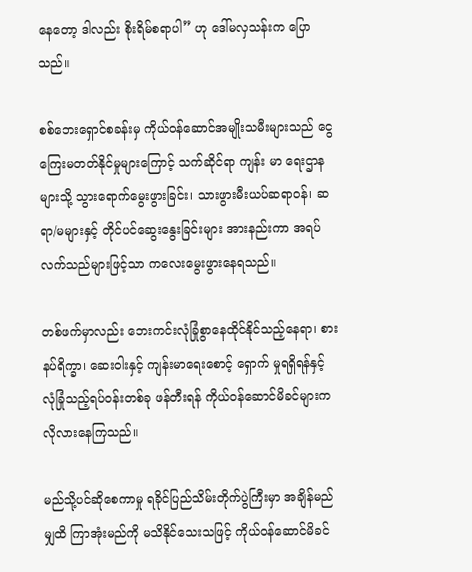နေတော့ ဒါလည်း စိုးရိမ်စရာပါ” ဟု ဒေါ်မလှသန်းက ပြောသည်။

စစ်ဘေးရှောင်စခန်းမှ ကိုယ်ဝန်ဆောင်အမျိုးသမီးများသည် ငွေကြေးမတတ်နိုင်မှုများကြောင့် သက်ဆိုင်ရာ ကျန်း မာ ရေးဌာနများသို့ သွားရောက်မွေးဖွားခြင်း၊ သားဖွားမီးယပ်ဆရာဝန်၊ ဆရာ/မများနှင့် တိုင်ပင်ဆွေးနွေးခြင်းများ အားနည်းကာ အရပ်လက်သည်များဖြင့်သာ ကလေးမွေးဖွားနေရသည်။

တစ်ဖက်မှာလည်း ဘေးကင်းလုံခြုံစွာနေထိုင်နိုင်သည့်နေရာ၊ စားနပ်ရိက္ခာ၊ ဆေးဝါးနှင့် ကျန်းမာရေးစောင့် ရှောက် မှုရရှိရန်နှင့် လုံခြုံသည့်ရပ်ဝန်းတစ်ခု ဖန်တီးရန် ကိုယ်ဝန်ဆောင်မိခင်များက လိုလားနေကြသည်။

မည်သို့ပင်ဆိုစေကာမှု ရခိုင်ပြည်သိမ်းတိုက်ပွဲကြီးမှာ အချိန်မည်မျှထိ ကြာအုံးမည်ကို မသိနိုင်သေးသဖြင့် ကိုယ်ဝန်ဆောင်မိခင်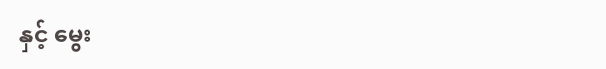နှင့် မွေး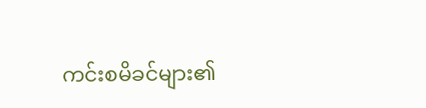ကင်းစမိခင်များ၏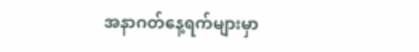အနာဂတ်နေ့ရက်များမှာ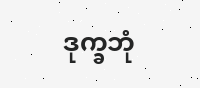ဒုက္ခဘုံ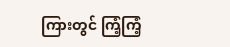ကြားတွင် ကြံ့ကြံ့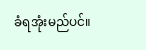ခံရအုံးမည်ပင်။